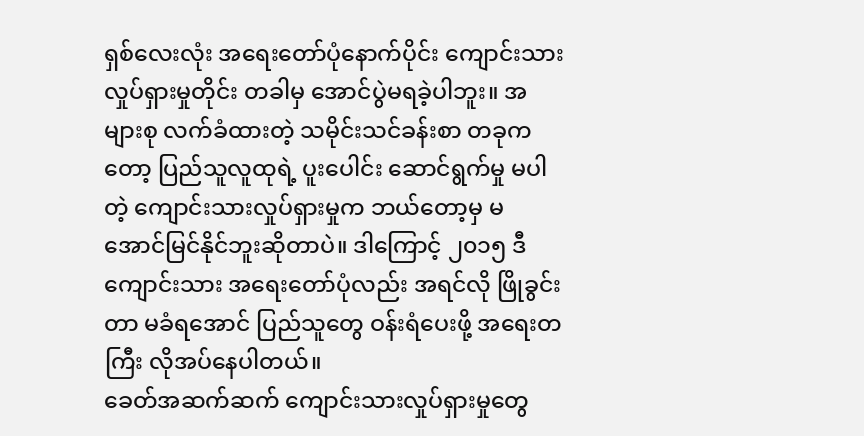ရှစ်လေးလုံး အရေးတော်ပုံနောက်ပိုင်း ကျောင်းသား လှုပ်ရှားမှုတိုင်း တခါမှ အောင်ပွဲမရခဲ့ပါဘူး။ အများစု လက်ခံထားတဲ့ သမိုင်းသင်ခန်းစာ တခုကတော့ ပြည်သူလူထုရဲ့ ပူးပေါင်း ဆောင်ရွက်မှု မပါတဲ့ ကျောင်းသားလှုပ်ရှားမှုက ဘယ်တော့မှ မအောင်မြင်နိုင်ဘူးဆိုတာပဲ။ ဒါကြောင့် ၂၀၁၅ ဒီကျောင်းသား အရေးတော်ပုံလည်း အရင်လို ဖြိုခွင်းတာ မခံရအောင် ပြည်သူတွေ ဝန်းရံပေးဖို့ အရေးတကြီး လိုအပ်နေပါတယ်။
ခေတ်အဆက်ဆက် ကျောင်းသားလှုပ်ရှားမှုတွေ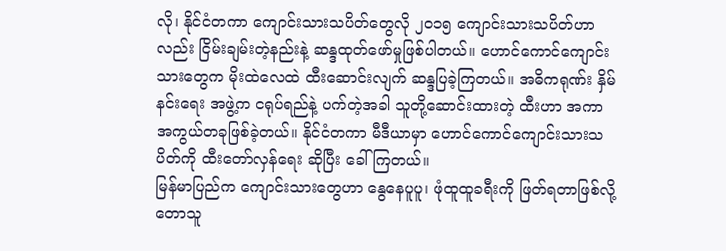လို၊ နိုင်ငံတကာ ကျောင်းသားသပိတ်တွေလို ၂၀၁၅ ကျောင်းသားသပိတ်ဟာလည်း ငြိမ်းချမ်းတဲ့နည်းနဲ့ ဆန္ဒထုတ်ဖော်မှုဖြစ်ပါတယ်။ ဟောင်ကောင်ကျောင်းသားတွေက မိုးထဲလေထဲ ထီးဆောင်းလျက် ဆန္ဒပြခဲ့ကြတယ်။ အဓိကရုဏ်း နှိမ်နင်းရေး အဖွဲ့က ငရုပ်ရည်နဲ့ ပက်တဲ့အခါ သူတို့ဆောင်းထားတဲ့ ထီးဟာ အကာအကွယ်တခုဖြစ်ခဲ့တယ်။ နိုင်ငံတကာ မီဒီယာမှာ ဟောင်ကောင်ကျောင်းသားသပိတ်ကို ထီးတော်လှန်ရေး ဆိုပြီး ခေါ်ကြတယ်။
မြန်မာပြည်က ကျောင်းသားတွေဟာ နွေနေပူပူ၊ ဖုံထူထူခရီးကို ဖြတ်ရတာဖြစ်လို့ တောသူ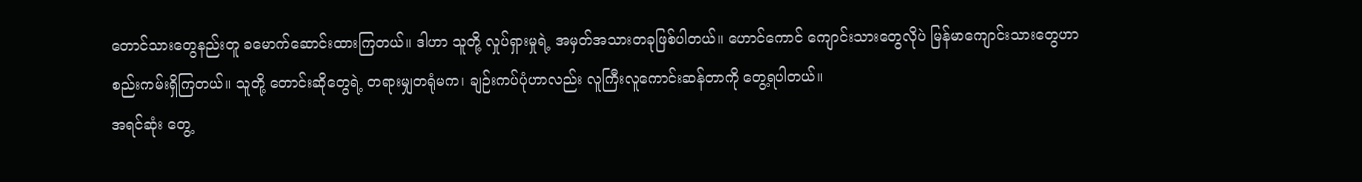တောင်သားတွေနည်းတူ ခမောက်ဆောင်းထားကြတယ်။ ဒါဟာ သူတို့ လှုပ်ရှားမှုရဲ့ အမှတ်အသားတခုဖြစ်ပါတယ်။ ဟောင်ကောင် ကျောင်းသားတွေလိုပဲ မြန်မာကျောင်းသားတွေဟာ စည်းကမ်းရှိကြတယ်။ သူတို့ တောင်းဆိုတွေရဲ့ တရားမျှတရုံမက၊ ချဉ်းကပ်ပုံဟာလည်း လူကြီးလူကောင်းဆန်တာကို တွေ့ရပါတယ်။
အရင်ဆုံး တွေ့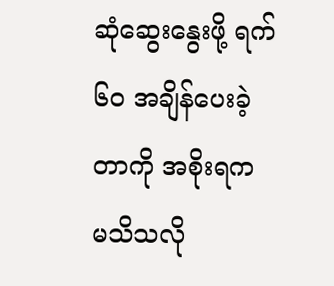ဆုံဆွေးနွေးဖို့ ရက် ၆၀ အချိန်ပေးခဲ့ တာကို အစိုးရက မသိသလို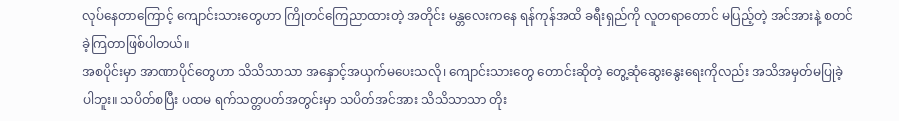လုပ်နေတာကြောင့် ကျောင်းသားတွေဟာ ကြိုတင်ကြေညာထားတဲ့ အတိုင်း မန္တလေးကနေ ရန်ကုန်အထိ ခရီးရှည်ကို လူတရာတောင် မပြည့်တဲ့ အင်အားနဲ့ စတင်ခဲ့ကြတာဖြစ်ပါတယ်။
အစပိုင်းမှာ အာဏာပိုင်တွေဟာ သိသိသာသာ အနှောင့်အယှက်မပေးသလို၊ ကျောင်းသားတွေ တောင်းဆိုတဲ့ တွေ့ဆုံဆွေးနွေးရေးကိုလည်း အသိအမှတ်မပြုခဲ့ပါဘူး။ သပိတ်စပြီး ပထမ ရက်သတ္တပတ်အတွင်းမှာ သပိတ်အင်အား သိသိသာသာ တိုး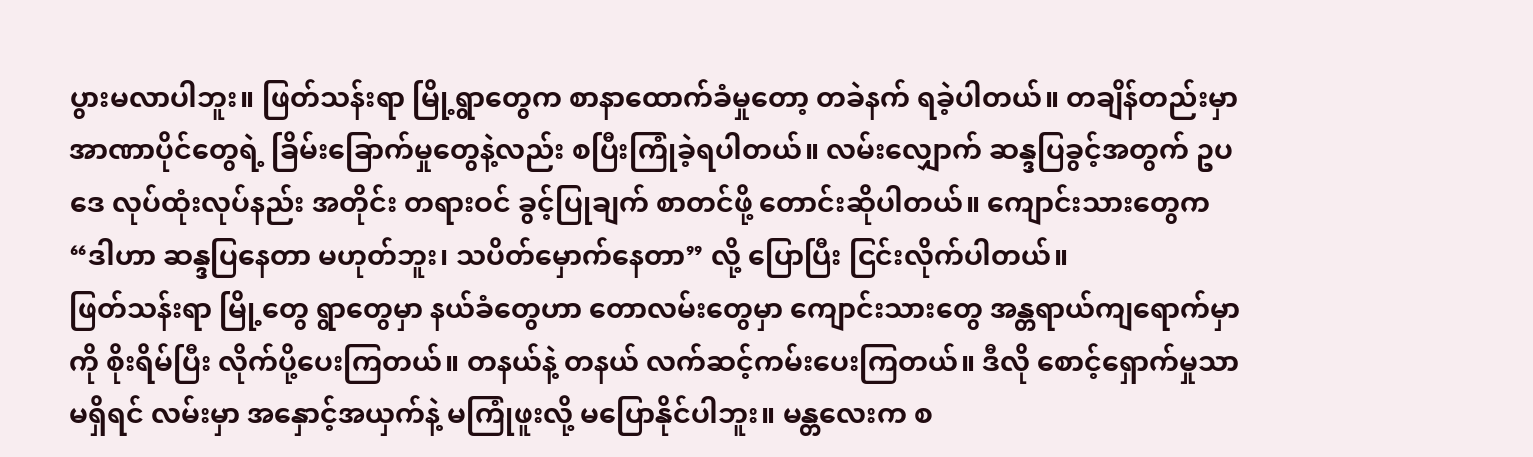ပွားမလာပါဘူး။ ဖြတ်သန်းရာ မြို့ရွာတွေက စာနာထောက်ခံမှုတော့ တခဲနက် ရခဲ့ပါတယ်။ တချိန်တည်းမှာ အာဏာပိုင်တွေရဲ့ ခြိမ်းခြောက်မှုတွေနဲ့လည်း စပြီးကြုံခဲ့ရပါတယ်။ လမ်းလျှောက် ဆန္ဒပြခွင့်အတွက် ဥပဒေ လုပ်ထုံးလုပ်နည်း အတိုင်း တရားဝင် ခွင့်ပြုချက် စာတင်ဖို့ တောင်းဆိုပါတယ်။ ကျောင်းသားတွေက “ဒါဟာ ဆန္ဒပြနေတာ မဟုတ်ဘူး၊ သပိတ်မှောက်နေတာ” လို့ ပြောပြီး ငြင်းလိုက်ပါတယ်။
ဖြတ်သန်းရာ မြို့တွေ ရွာတွေမှာ နယ်ခံတွေဟာ တောလမ်းတွေမှာ ကျောင်းသားတွေ အန္တရာယ်ကျရောက်မှာကို စိုးရိမ်ပြီး လိုက်ပို့ပေးကြတယ်။ တနယ်နဲ့ တနယ် လက်ဆင့်ကမ်းပေးကြတယ်။ ဒီလို စောင့်ရှောက်မှုသာ မရှိရင် လမ်းမှာ အနှောင့်အယှက်နဲ့ မကြုံဖူးလို့ မပြောနိုင်ပါဘူး။ မန္တလေးက စ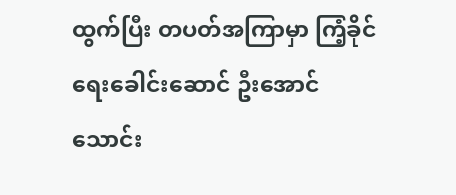ထွက်ပြီး တပတ်အကြာမှာ ကြံ့ခိုင်ရေးခေါင်းဆောင် ဦးအောင်သောင်း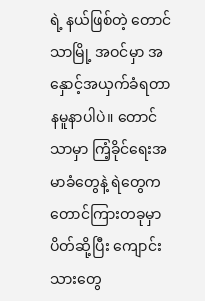ရဲ့ နယ်ဖြစ်တဲ့ တောင်သာမြို့ အဝင်မှာ အနှောင့်အယှက်ခံရတာ နမူနာပါပဲ။ တောင်သာမှာ ကြံ့ခိုင်ရေးအမာခံတွေနဲ့ ရဲတွေက တောင်ကြားတခုမှာ ပိတ်ဆို့ပြီး ကျောင်းသားတွေ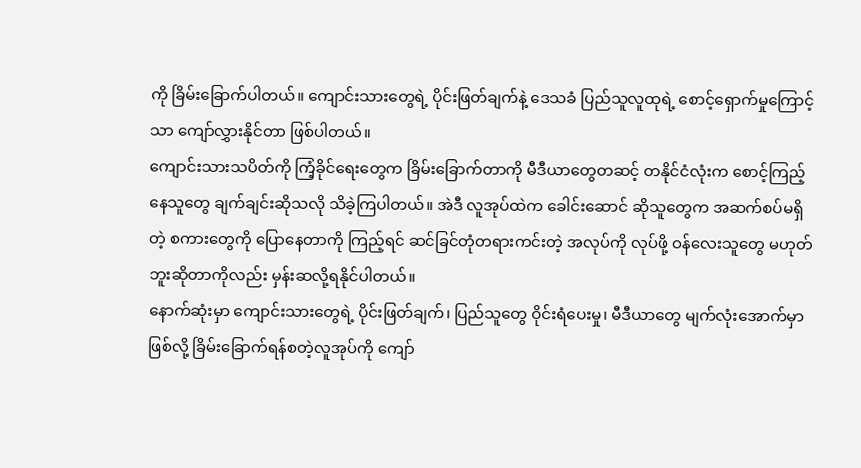ကို ခြိမ်းခြောက်ပါတယ်။ ကျောင်းသားတွေရဲ့ ပိုင်းဖြတ်ချက်နဲ့ ဒေသခံ ပြည်သူလူထုရဲ့ စောင့်ရှောက်မှုကြောင့်သာ ကျော်လွှားနိုင်တာ ဖြစ်ပါတယ်။
ကျောင်းသားသပိတ်ကို ကြံ့ခိုင်ရေးတွေက ခြိမ်းခြောက်တာကို မီဒီယာတွေတဆင့် တနိုင်ငံလုံးက စောင့်ကြည့်နေသူတွေ ချက်ချင်းဆိုသလို သိခဲ့ကြပါတယ်။ အဲဒီ လူအုပ်ထဲက ခေါင်းဆောင် ဆိုသူတွေက အဆက်စပ်မရှိတဲ့ စကားတွေကို ပြောနေတာကို ကြည့်ရင် ဆင်ခြင်တုံတရားကင်းတဲ့ အလုပ်ကို လုပ်ဖို့ ဝန်လေးသူတွေ မဟုတ်ဘူးဆိုတာကိုလည်း မှန်းဆလို့ရနိုင်ပါတယ်။
နောက်ဆုံးမှာ ကျောင်းသားတွေရဲ့ ပိုင်းဖြတ်ချက်၊ ပြည်သူတွေ ဝိုင်းရံပေးမှု၊ မီဒီယာတွေ မျက်လုံးအောက်မှာဖြစ်လို့ ခြိမ်းခြောက်ရန်စတဲ့လူအုပ်ကို ကျော်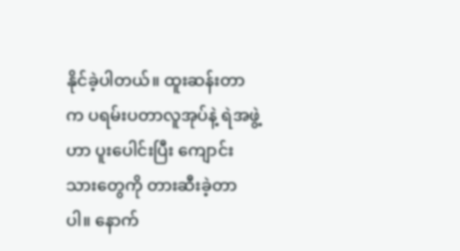နိုင်ခဲ့ပါတယ်။ ထူးဆန်းတာက ပရမ်းပတာလူအုပ်နဲ့ ရဲအဖွဲ့ဟာ ပူးပေါင်းပြီး ကျောင်းသားတွေကို တားဆီးခဲ့တာပါ။ နောက်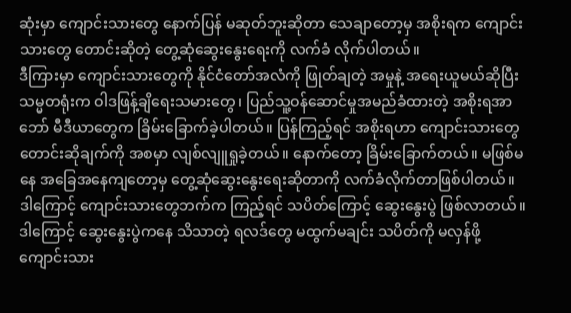ဆုံးမှာ ကျောင်းသားတွေ နောက်ပြန် မဆုတ်ဘူးဆိုတာ သေချာတော့မှ အစိုးရက ကျောင်းသားတွေ တောင်းဆိုတဲ့ တွေ့ဆုံဆွေးနွေးရေးကို လက်ခံ လိုက်ပါတယ်။
ဒီကြားမှာ ကျောင်းသားတွေကို နိုင်ငံတော်အလံကို ဖြုတ်ချတဲ့ အမှုနဲ့ အရေးယူမယ်ဆိုပြီး သမ္မတရုံးက ဝါဒဖြန့်ချိရေးသမားတွေ၊ ပြည်သူ့ဝန်ဆောင်မှုအမည်ခံထားတဲ့ အစိုးရအာဘော် မီဒီယာတွေက ခြိမ်းခြောက်ခဲ့ပါတယ်။ ပြန်ကြည့်ရင် အစိုးရဟာ ကျောင်းသားတွေ တောင်းဆိုချက်ကို အစမှာ လျစ်လျူရှုခဲ့တယ်။ နောက်တော့ ခြိမ်းခြောက်တယ်။ မဖြစ်မနေ အခြေအနေကျတော့မှ တွေ့ဆုံဆွေးနွေးရေးဆိုတာကို လက်ခံလိုက်တာဖြစ်ပါတယ်။
ဒါကြောင့် ကျောင်းသားတွေဘက်က ကြည့်ရင် သပိတ်ကြောင့် ဆွေးနွေးပွဲ ဖြစ်လာတယ်။ ဒါကြောင့် ဆွေးနွေးပွဲကနေ သိသာတဲ့ ရလဒ်တွေ မထွက်မချင်း သပိတ်ကို မလှန်ဖို့ ကျောင်းသား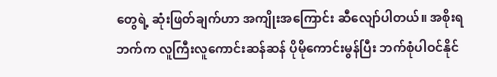တွေရဲ့ ဆုံးဖြတ်ချက်ဟာ အကျိုးအကြောင်း ဆီလျော်ပါတယ်။ အစိုးရဘက်က လူကြီးလူကောင်းဆန်ဆန် ပိုမိုကောင်းမွန်ပြီး ဘက်စုံပါဝင်နိုင်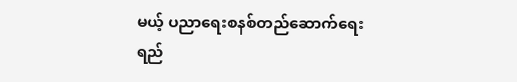မယ့် ပညာရေးစနစ်တည်ဆောက်ရေး ရည်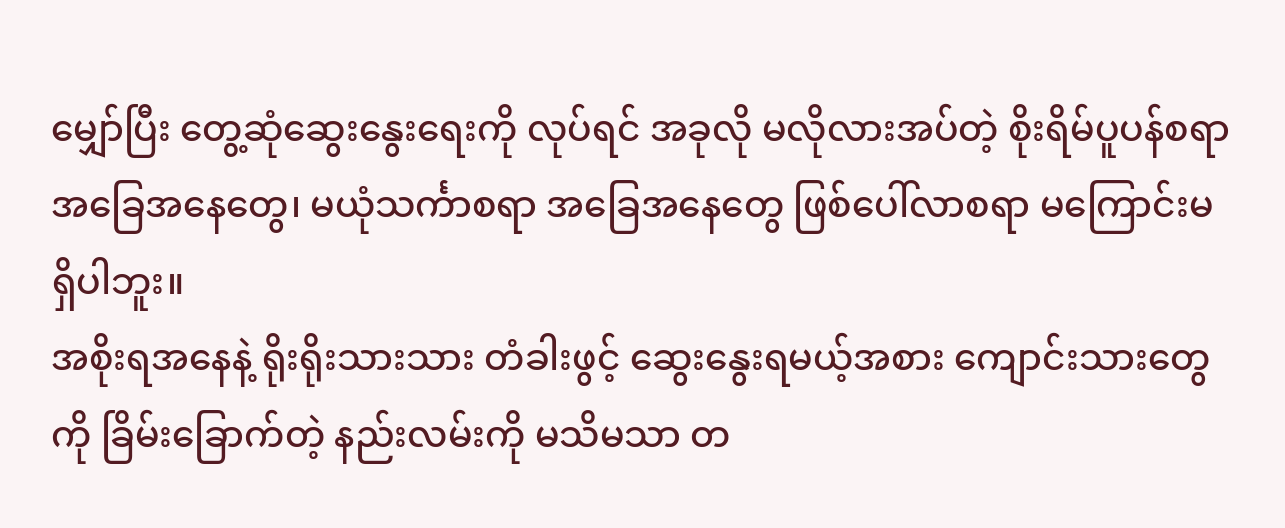မျှော်ပြီး တွေ့ဆုံဆွေးနွေးရေးကို လုပ်ရင် အခုလို မလိုလားအပ်တဲ့ စိုးရိမ်ပူပန်စရာ အခြေအနေတွေ၊ မယုံသင်္ကာစရာ အခြေအနေတွေ ဖြစ်ပေါ်လာစရာ မကြောင်းမရှိပါဘူး။
အစိုးရအနေနဲ့ ရိုးရိုးသားသား တံခါးဖွင့် ဆွေးနွေးရမယ့်အစား ကျောင်းသားတွေကို ခြိမ်းခြောက်တဲ့ နည်းလမ်းကို မသိမသာ တ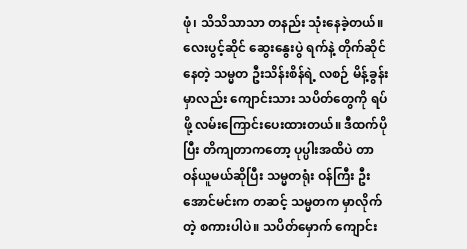ဖုံ၊ သိသိသာသာ တနည်း သုံးနေခဲ့တယ်။ လေးပွင့်ဆိုင် ဆွေးနွေးပွဲ ရက်နဲ့ တိုက်ဆိုင်နေတဲ့ သမ္မတ ဦးသိန်းစိန်ရဲ့ လစဉ် မိန့်ခွန်းမှာလည်း ကျောင်းသား သပိတ်တွေကို ရပ်ဖို့ လမ်းကြောင်းပေးထားတယ်။ ဒီထက်ပိုပြီး တိကျတာကတော့ ပုပ္ပါးအထိပဲ တာဝန်ယူမယ်ဆိုပြီး သမ္မတရုံး ဝန်ကြီး ဦးအောင်မင်းက တဆင့် သမ္မတက မှာလိုက်တဲ့ စကားပါပဲ။ သပိတ်မှောက် ကျောင်း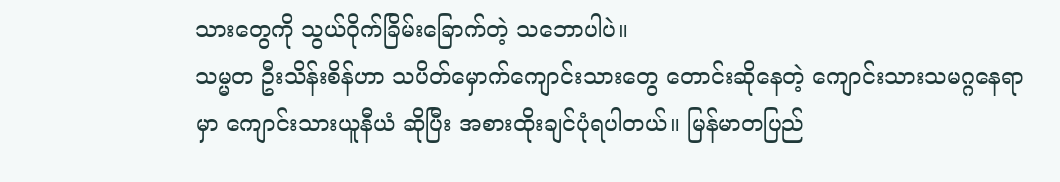သားတွေကို သွယ်ဝိုက်ခြိမ်းခြောက်တဲ့ သဘောပါပဲ။
သမ္မတ ဦးသိန်းစိန်ဟာ သပိတ်မှောက်ကျောင်းသားတွေ တောင်းဆိုနေတဲ့ ကျောင်းသားသမဂ္ဂနေရာမှာ ကျောင်းသားယူနီယံ ဆိုပြီး အစားထိုးချင်ပုံရပါတယ်။ မြန်မာတပြည်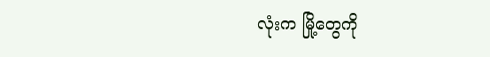လုံးက မြို့တွေကို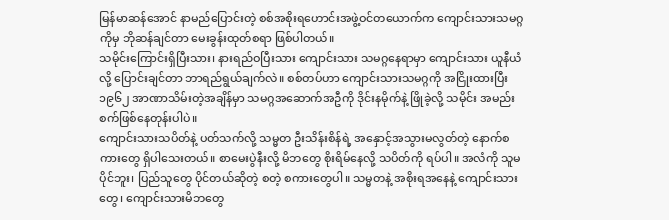မြန်မာဆန်အောင် နာမည်ပြောင်းတဲ့ စစ်အစိုးရဟောင်းအဖွဲ့ဝင်တယောက်က ကျောင်းသားသမဂ္ဂကိုမှ ဘိုဆန်ချင်တာ မေးခွန်းထုတ်စရာ ဖြစ်ပါတယ်။
သမိုင်းကြောင်းရှိပြီးသား၊ နားရည်ဝပြီးသား ကျောင်းသား သမဂ္ဂနေရာမှာ ကျောင်းသား ယူနီယံလို့ ပြောင်းချင်တာ ဘာရည်ရွယ်ချက်လဲ။ စစ်တပ်ဟာ ကျောင်းသားသမဂ္ဂကို အငြိုးထားပြီး ၁၉၆၂ အာဏာသိမ်းတဲ့အချိန်မှာ သမဂ္ဂအဆောက်အဦကို ဒိုင်းနမိုက်နဲ့ ဖြိုခဲ့လို့ သမိုင်း အမည်းစက်ဖြစ်နေတုန်းပါပဲ။
ကျောင်းသားသပိတ်နဲ့ ပတ်သက်လို့ သမ္မတ ဦးသိန်းစိန်ရဲ့ အနှောင့်အသွားမလွတ်တဲ့ နောက်စကားတွေ ရှိပါသေးတယ်။ စာမေးပွဲနီးလို့ မိဘတွေ စိုးရိမ်နေလို့ သပိတ်ကို ရပ်ပါ။ အလံကို သူမပိုင်ဘူး၊ ပြည်သူတွေ ပိုင်တယ်ဆိုတဲ့ စတဲ့ စကားတွေပါ။ သမ္မတနဲ့ အစိုးရအနေနဲ့ ကျောင်းသားတွေ၊ ကျောင်းသားမိဘတွေ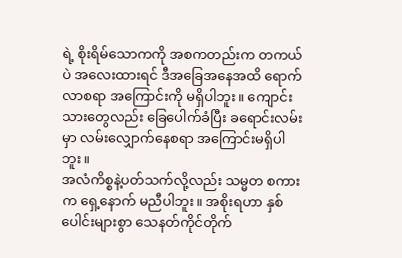ရဲ့ စိုးရိမ်သောကကို အစကတည်းက တကယ်ပဲ အလေးထားရင် ဒီအခြေအနေအထိ ရောက်လာစရာ အကြောင်းကို မရှိပါဘူး။ ကျောင်းသားတွေလည်း ခြေပေါက်ခံပြီး ခရောင်းလမ်းမှာ လမ်းလျှောက်နေစရာ အကြောင်းမရှိပါဘူး။
အလံကိစ္စနဲ့ပတ်သက်လို့လည်း သမ္မတ စကားက ရှေ့နောက် မညီပါဘူး။ အစိုးရဟာ နှစ်ပေါင်းများစွာ သေနတ်ကိုင်တိုက်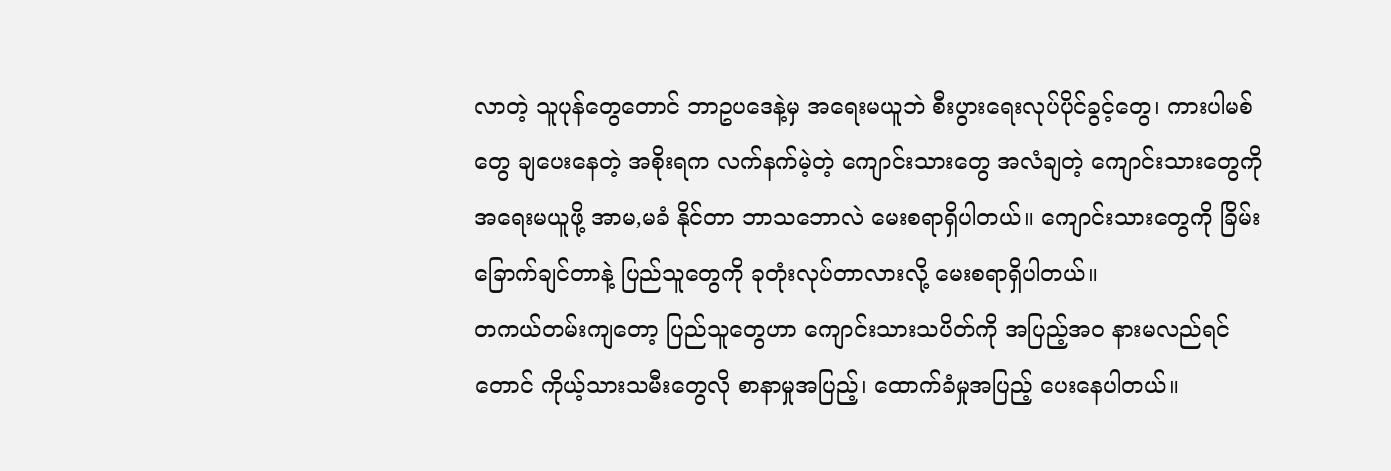လာတဲ့ သူပုန်တွေတောင် ဘာဥပဒေနဲ့မှ အရေးမယူဘဲ စီးပွားရေးလုပ်ပိုင်ခွင့်တွေ၊ ကားပါမစ်တွေ ချပေးနေတဲ့ အစိုးရက လက်နက်မဲ့တဲ့ ကျောင်းသားတွေ အလံချတဲ့ ကျောင်းသားတွေကို အရေးမယူဖို့ အာမ,မခံ နိုင်တာ ဘာသဘောလဲ မေးစရာရှိပါတယ်။ ကျောင်းသားတွေကို ခြိမ်းခြောက်ချင်တာနဲ့ ပြည်သူတွေကို ခုတုံးလုပ်တာလားလို့ မေးစရာရှိပါတယ်။
တကယ်တမ်းကျတော့ ပြည်သူတွေဟာ ကျောင်းသားသပိတ်ကို အပြည့်အ၀ နားမလည်ရင်တောင် ကိုယ့်သားသမီးတွေလို စာနာမှုအပြည့်၊ ထောက်ခံမှုအပြည့် ပေးနေပါတယ်။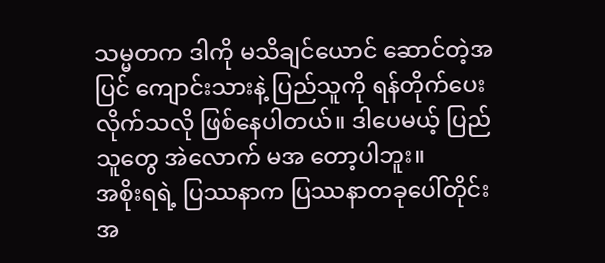သမ္မတက ဒါကို မသိချင်ယောင် ဆောင်တဲ့အပြင် ကျောင်းသားနဲ့ ပြည်သူကို ရန်တိုက်ပေးလိုက်သလို ဖြစ်နေပါတယ်။ ဒါပေမယ့် ပြည်သူတွေ အဲလောက် မအ တော့ပါဘူး။
အစိုးရရဲ့ ပြဿနာက ပြဿနာတခုပေါ်တိုင်း အ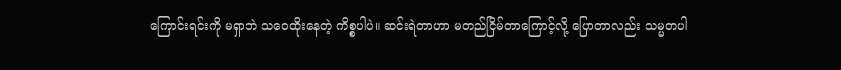ကြောင်းရင်းကို မရှာဘဲ သဝေထိုးနေတဲ့ ကိစ္စပါပဲ။ ဆင်းရဲတာဟာ မတည်ငြိမ်တာကြောင့်လို့ ပြောတာလည်း သမ္မတပါ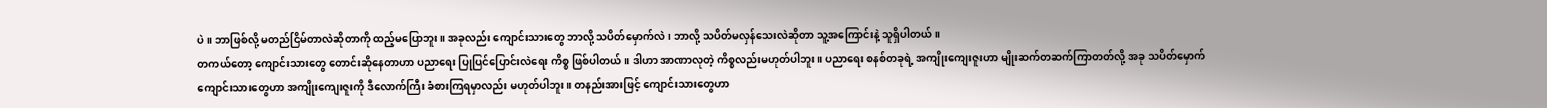ပဲ။ ဘာဖြစ်လို့ မတည်ငြိမ်တာလဲဆိုတာကို ထည့်မပြောဘူး။ အခုလည်း ကျောင်းသားတွေ ဘာလို့ သပိတ်မှောက်လဲ၊ ဘာလို့ သပိတ်မလှန်သေးလဲဆိုတာ သူ့အကြောင်းနဲ့ သူရှိပါတယ်။
တကယ်တော့ ကျောင်းသားတွေ တောင်းဆိုနေတာဟာ ပညာရေး ပြုပြင်ပြောင်းလဲရေး ကိစ္စ ဖြစ်ပါတယ်။ ဒါဟာ အာဏာလုတဲ့ ကိစ္စလည်းမဟုတ်ပါဘူး။ ပညာရေး စနစ်တခုရဲ့ အကျိုးကျေးဇူးဟာ မျိုးဆက်တဆက်ကြာတတ်လို့ အခု သပိတ်မှောက် ကျောင်းသားတွေဟာ အကျိုးကျေးဇူးကို ဒီလောက်ကြီး ခံစားကြရမှာလည်း မဟုတ်ပါဘူး။ တနည်းအားဖြင့် ကျောင်းသားတွေဟာ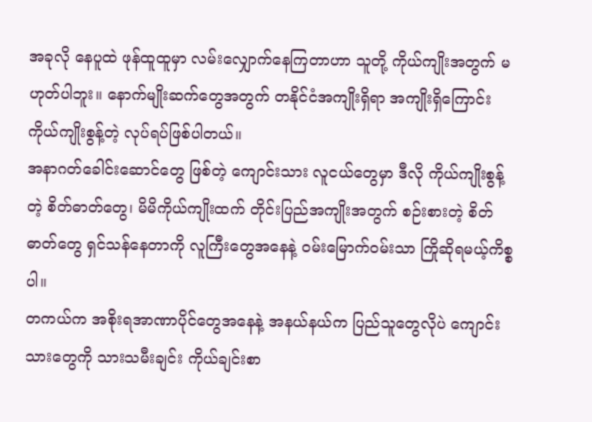အခုလို နေပူထဲ ဖုန်ထူထူမှာ လမ်းလျှောက်နေကြတာဟာ သူတို့ ကိုယ်ကျိုးအတွက် မဟုတ်ပါဘူး။ နောက်မျိုးဆက်တွေအတွက် တနိုင်ငံအကျိုးရှိရာ အကျိုးရှိကြောင်း ကိုယ်ကျိုးစွန့်တဲ့ လုပ်ရပ်ဖြစ်ပါတယ်။
အနာဂတ်ခေါင်းဆောင်တွေ ဖြစ်တဲ့ ကျောင်းသား လူငယ်တွေမှာ ဒီလို ကိုယ်ကျိုးစွန့်တဲ့ စိတ်ဓာတ်တွေ၊ မိမိကိုယ်ကျိုးထက် တိုင်းပြည်အကျိုးအတွက် စဉ်းစားတဲ့ စိတ်ဓာတ်တွေ ရှင်သန်နေတာကို လူကြီးတွေအနေနဲ့ ဝမ်းမြောက်ဝမ်းသာ ကြိုဆိုရမယ့်ကိစ္စပါ။
တကယ်က အစိုးရအာဏာပိုင်တွေအနေနဲ့ အနယ်နယ်က ပြည်သူတွေလိုပဲ ကျောင်းသားတွေကို သားသမီးချင်း ကိုယ်ချင်းစာ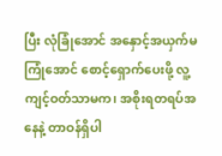ပြီး လုံခြုံအောင် အနှောင့်အယှက်မကြုံအောင် စောင့်ရှောက်ပေးဖို့ လူ့ကျင့်ဝတ်သာမက၊ အစိုးရတရပ်အနေနဲ့ တာဝန်ရှိပါ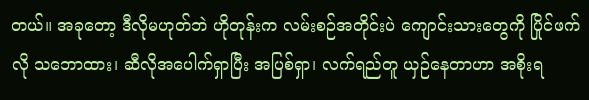တယ်။ အခုတော့ ဒီလိုမဟုတ်ဘဲ ဟိုတုန်းက လမ်းစဉ်အတိုင်းပဲ ကျောင်းသားတွေကို ပြိုင်ဖက်လို သဘောထား၊ ဆီလိုအပေါက်ရှာပြီး အပြစ်ရှာ၊ လက်ရည်တူ ယှဉ်နေတာဟာ အစိုးရ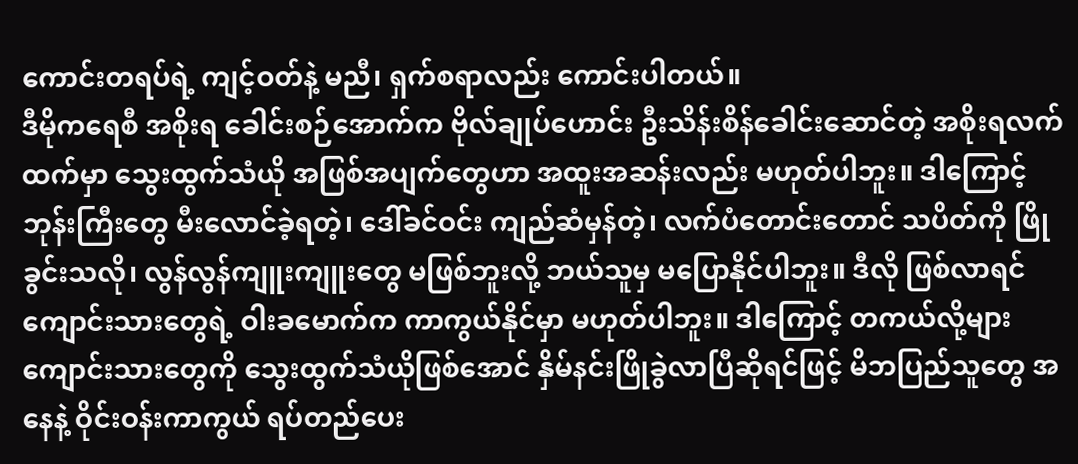ကောင်းတရပ်ရဲ့ ကျင့်ဝတ်နဲ့ မညီ၊ ရှက်စရာလည်း ကောင်းပါတယ်။
ဒီမိုကရေစီ အစိုးရ ခေါင်းစဉ်အောက်က ဗိုလ်ချုပ်ဟောင်း ဦးသိန်းစိန်ခေါင်းဆောင်တဲ့ အစိုးရလက်ထက်မှာ သွေးထွက်သံယို အဖြစ်အပျက်တွေဟာ အထူးအဆန်းလည်း မဟုတ်ပါဘူး။ ဒါကြောင့် ဘုန်းကြီးတွေ မီးလောင်ခဲ့ရတဲ့၊ ဒေါ်ခင်ဝင်း ကျည်ဆံမှန်တဲ့၊ လက်ပံတောင်းတောင် သပိတ်ကို ဖြိုခွင်းသလို၊ လွန်လွန်ကျူးကျူးတွေ မဖြစ်ဘူးလို့ ဘယ်သူမှ မပြောနိုင်ပါဘူး။ ဒီလို ဖြစ်လာရင် ကျောင်းသားတွေရဲ့ ဝါးခမောက်က ကာကွယ်နိုင်မှာ မဟုတ်ပါဘူး။ ဒါကြောင့် တကယ်လို့များ ကျောင်းသားတွေကို သွေးထွက်သံယိုဖြစ်အောင် နှိမ်နင်းဖြိုခွဲလာပြီဆိုရင်ဖြင့် မိဘပြည်သူတွေ အနေနဲ့ ဝိုင်းဝန်းကာကွယ် ရပ်တည်ပေး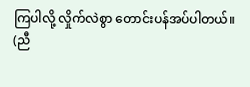ကြပါလို့ လှိုက်လဲစွာ တောင်းပန်အပ်ပါတယ်။
(ညီ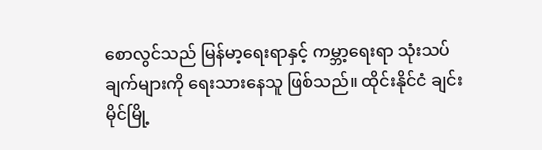စောလွင်သည် မြန်မာ့ရေးရာနှင့် ကမ္ဘာ့ရေးရာ သုံးသပ်ချက်များကို ရေးသားနေသူ ဖြစ်သည်။ ထိုင်းနိုင်ငံ ချင်းမိုင်မြို့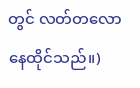တွင် လတ်တလော နေထိုင်သည်။)